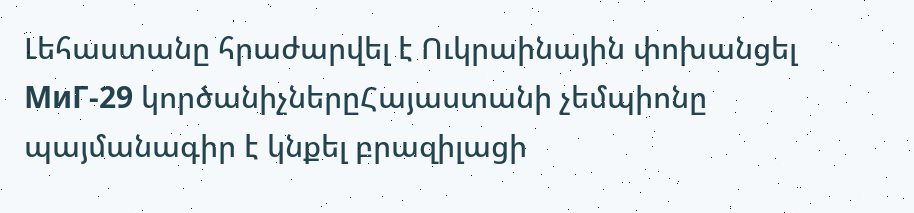Լեհաստանը հրաժարվել է Ուկրաինային փոխանցել МиГ-29 կործանիչներըՀայաստանի չեմպիոնը պայմանագիր է կնքել բրազիլացի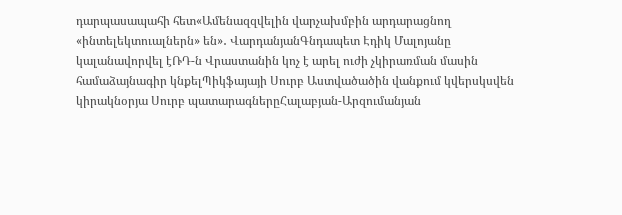դարպասապահի հետ«Ամենազզվելին վարչախմբին արդարացնող «ինտելեկտուալներն» են»․ ՎարդանյանԳնդապետ Էդիկ Մալոյանը կալանավորվել էՌԴ-ն Վրաստանին կոչ է արել ուժի չկիրառման մասին համաձայնագիր կնքելՊիկֆայայի Սուրբ Աստվածածին վանքում կվերսկսվեն կիրակնօրյա Սուրբ պատարագներըՀալաբյան-Արզումանյան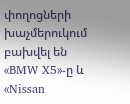փողոցների խաչմերուկում բախվել են «BMW X5»-ը և «Nissan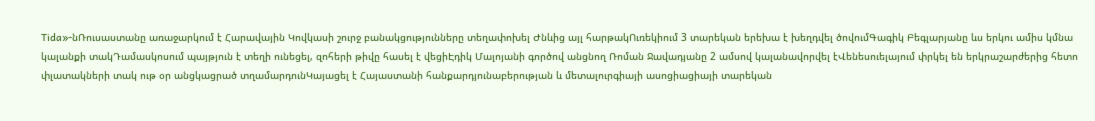Tida»-նՌուսաստանը առաջարկում է Հարավային Կովկասի շուրջ բանակցությունները տեղափոխել Ժնևից այլ հարթակՈւռեկիում 3 տարեկան երեխա է խեղդվել ծովումԳագիկ Բեգլարյանը ևս երկու ամիս կմնա կալանքի տակԴամասկոսում պայթյուն է տեղի ունեցել, զոհերի թիվը հասել է վեցիԷդիկ Մալոյանի գործով անցնող Ռոման Ջավադյանը 2 ամսով կալանավորվել էՎենեսուելայում փրկել են երկրաշարժերից հետո փլատակների տակ ութ օր անցկացրած տղամարդունԿայացել է Հայաստանի հանքարդյունաբերության և մետալուրգիայի ասոցիացիայի տարեկան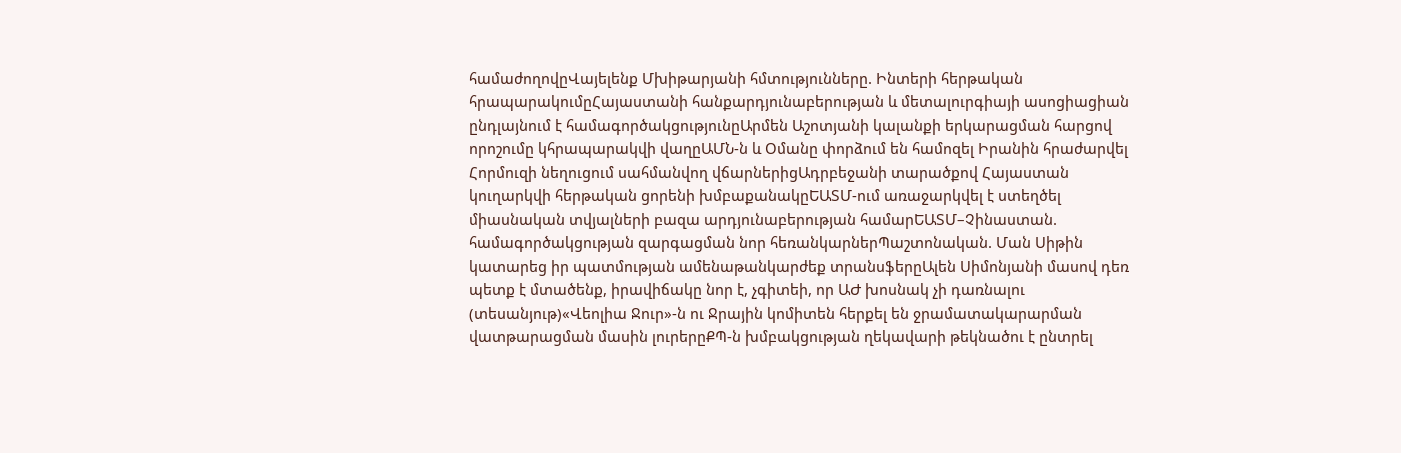համաժողովըՎայելենք Մխիթարյանի հմտությունները. Ինտերի հերթական հրապարակումըՀայաստանի հանքարդյունաբերության և մետալուրգիայի ասոցիացիան ընդլայնում է համագործակցությունըԱրմեն Աշոտյանի կալանքի երկարացման հարցով որոշումը կհրապարակվի վաղըԱՄՆ-ն և Օմանը փորձում են համոզել Իրանին հրաժարվել Հորմուզի նեղուցում սահմանվող վճարներիցԱդրբեջանի տարածքով Հայաստան կուղարկվի հերթական ցորենի խմբաքանակըԵԱՏՄ-ում առաջարկվել է ստեղծել միասնական տվյալների բազա արդյունաբերության համարԵԱՏՄ–Չինաստան. համագործակցության զարգացման նոր հեռանկարներՊաշտոնական. Ման Սիթին կատարեց իր պատմության ամենաթանկարժեք տրանսֆերըԱլեն Սիմոնյանի մասով դեռ պետք է մտածենք, իրավիճակը նոր է, չգիտեի, որ ԱԺ խոսնակ չի դառնալու (տեսանյութ)«Վեոլիա Ջուր»-ն ու Ջրային կոմիտեն հերքել են ջրամատակարարման վատթարացման մասին լուրերըՔՊ-ն խմբակցության ղեկավարի թեկնածու է ընտրել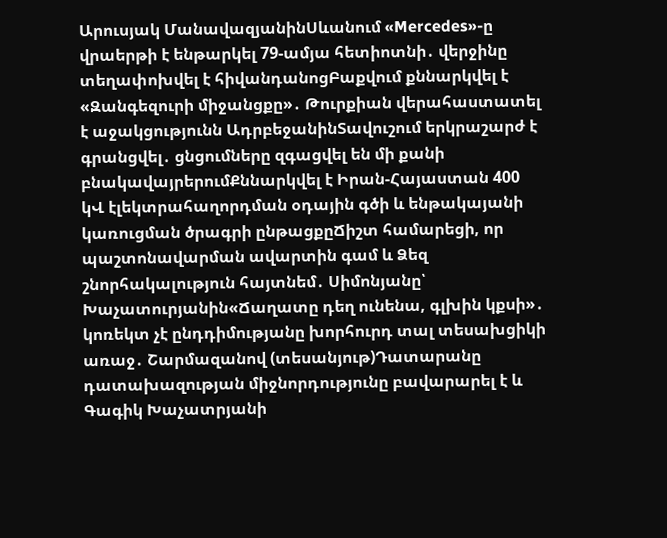Արուսյակ ՄանավազյանինՍևանում «Mercedes»-ը վրաերթի է ենթարկել 79-ամյա հետիոտնի․ վերջինը տեղափոխվել է հիվանդանոցԲաքվում քննարկվել է «Զանգեզուրի միջանցքը»․ Թուրքիան վերահաստատել է աջակցությունն ԱդրբեջանինՏավուշում երկրաշարժ է գրանցվել․ ցնցումները զգացվել են մի քանի բնակավայրերումՔննարկվել է Իրան-Հայաստան 400 կՎ էլեկտրահաղորդման օդային գծի և ենթակայանի կառուցման ծրագրի ընթացքըՃիշտ համարեցի, որ պաշտոնավարման ավարտին գամ և Ձեզ շնորհակալություն հայտնեմ․ Սիմոնյանը՝ Խաչատուրյանին«Ճաղատը դեղ ունենա, գլխին կքսի»․ կոռեկտ չէ ընդդիմությանը խորհուրդ տալ տեսախցիկի առաջ․ Շարմազանով (տեսանյութ)Դատարանը դատախազության միջնորդությունը բավարարել է և Գագիկ Խաչատրյանի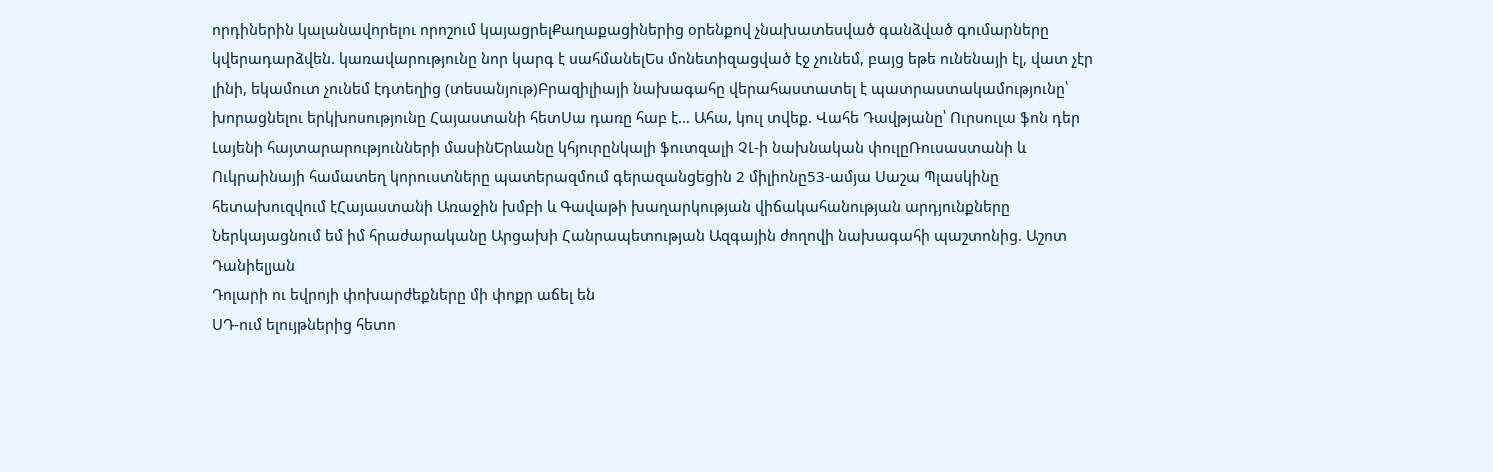որդիներին կալանավորելու որոշում կայացրելՔաղաքացիներից օրենքով չնախատեսված գանձված գումարները կվերադարձվեն. կառավարությունը նոր կարգ է սահմանելԵս մոնետիզացված էջ չունեմ, բայց եթե ունենայի էլ, վատ չէր լինի, եկամուտ չունեմ էդտեղից (տեսանյութ)Բրազիլիայի նախագահը վերահաստատել է պատրաստակամությունը՝ խորացնելու երկխոսությունը Հայաստանի հետՍա դառը հաբ է… Ահա, կուլ տվեք. Վահե Դավթյանը՝ Ուրսուլա ֆոն դեր Լայենի հայտարարությունների մասինԵրևանը կհյուրընկալի ֆուտզալի ՉԼ-ի նախնական փուլըՌուսաստանի և Ուկրաինայի համատեղ կորուստները պատերազմում գերազանցեցին 2 միլիոնը53-ամյա Սաշա Պլասկինը հետախուզվում էՀայաստանի Առաջին խմբի և Գավաթի խաղարկության վիճակահանության արդյունքները
Ներկայացնում եմ իմ հրաժարականը Արցախի Հանրապետության Ազգային ժողովի նախագահի պաշտոնից. Աշոտ Դանիելյան
Դոլարի ու եվրոյի փոխարժեքները մի փոքր աճել են
ՍԴ-ում ելույթներից հետո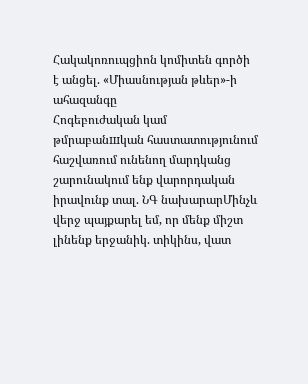Հակակոռուպցիոն կոմիտեն գործի է անցել. «Միասնության թևեր»-ի ահազանգը
Հոգեբուժական կամ թմրաբանшկան հաստատությունում հաշվառում ունենող մարդկանց շարունակում ենք վարորդական իրավունք տալ. ՆԳ նախարարՄինչև վերջ պայքարել եմ, որ մենք միշտ լինենք երջանիկ. տիկինս, վատ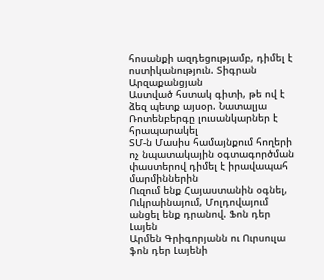հոսանքի ազդեցությամբ, դիմել է ոստիկանություն. Տիգրան Արզաքանցյան
Աստված հստակ գիտի, թե ով է ձեզ պետք այսօր. Նատալյա Ռոտենբերգը լուսանկարներ է հրապարակել
ՏՄ-ն Մասիս համայնքում հողերի ոչ նպատակային օգտագործման փաստերով դիմել է իրավապահ մարմիններին
Ուզում ենք Հայաստանին օգնել, Ուկրաինայում, Մոլդովայում անցել ենք դրանով. Ֆոն դեր Լայեն
Արմեն Գրիգորյանն ու Ուրսուլա ֆոն դեր Լայենի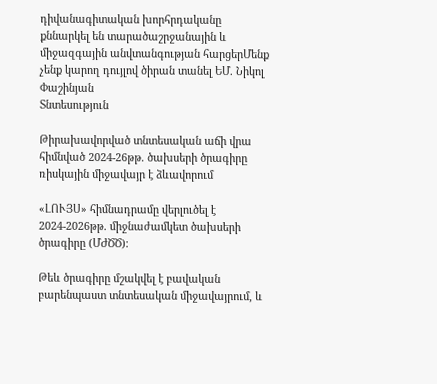դիվանագիտական խորհրդականը քննարկել են տարածաշրջանային և միջազգային անվտանգության հարցերՄենք չենք կարող դույլով ծիրան տանել ԵՄ. Նիկոլ Փաշինյան
Տնտեսություն

Թիրախավորված տնտեսական աճի վրա հիմնված 2024-26թթ. ծախսերի ծրագիրը ռիսկային միջավայր է ձևավորում

«ԼՈՒՅՍ» հիմնադրամը վերլուծել է 2024-2026թթ. միջնաժամկետ ծախսերի ծրագիրը (ՄԺԾԾ)։

Թեև ծրագիրը մշակվել է բավական բարենպաստ տնտեսական միջավայրում, և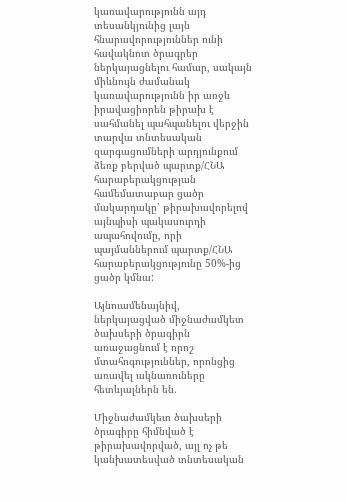կառավարությունն այդ տեսանկյունից լայն հնարավորություններ ունի հավակնոտ ծրագրեր ներկայացնելու համար, սակայն միևնույն ժամանակ կառավարությունն իր առջև իրավացիորեն թիրախ է սահմանել պահպանելու վերջին տարվա տնտեսական զարգացումների արդյունքում ձեռք բերված պարտք/ՀՆԱ հարաբերակցության համեմատաբար ցածր մակարդակը՝ թիրախավորելով այնպիսի պակասուրդի ապահովումը, որի պայմաններում պարտք/ՀՆԱ հարաբերակցությունը 50%-ից ցածր կմնա:

Այնուամենայնիվ, ներկայացված միջնաժամկետ ծախսերի ծրագիրն առաջացնում է որոշ մտահոգություններ, որոնցից առավել ակնառուները հետևյալներն են.

Միջնաժամկետ ծախսերի ծրագիրը հիմնված է թիրախավորված, այլ ոչ թե կանխատեսված տնտեսական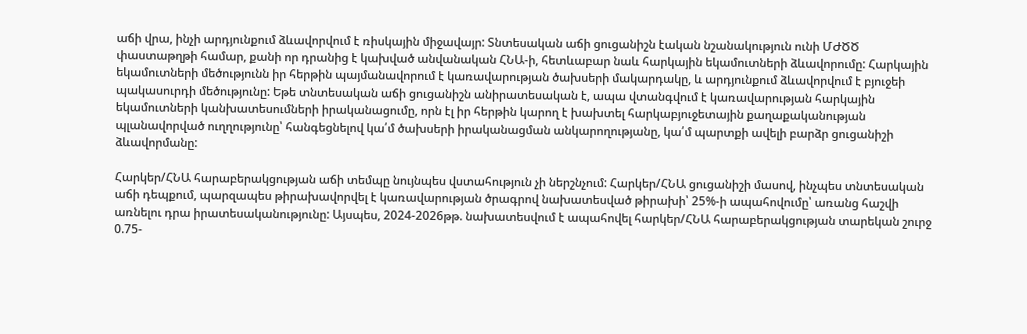աճի վրա, ինչի արդյունքում ձևավորվում է ռիսկային միջավայր: Տնտեսական աճի ցուցանիշն էական նշանակություն ունի ՄԺԾԾ փաստաթղթի համար, քանի որ դրանից է կախված անվանական ՀՆԱ-ի, հետևաբար նաև հարկային եկամուտների ձևավորումը: Հարկային եկամուտների մեծությունն իր հերթին պայմանավորում է կառավարության ծախսերի մակարդակը, և արդյունքում ձևավորվում է բյուջեի պակասուրդի մեծությունը: Եթե տնտեսական աճի ցուցանիշն անիրատեսական է, ապա վտանգվում է կառավարության հարկային եկամուտների կանխատեսումների իրականացումը, որն էլ իր հերթին կարող է խախտել հարկաբյուջետային քաղաքականության պլանավորված ուղղությունը՝ հանգեցնելով կա՛մ ծախսերի իրականացման անկարողությանը, կա՛մ պարտքի ավելի բարձր ցուցանիշի ձևավորմանը:

Հարկեր/ՀՆԱ հարաբերակցության աճի տեմպը նույնպես վստահություն չի ներշնչում: Հարկեր/ՀՆԱ ցուցանիշի մասով, ինչպես տնտեսական աճի դեպքում, պարզապես թիրախավորվել է կառավարության ծրագրով նախատեսված թիրախի՝ 25%-ի ապահովումը՝ առանց հաշվի առնելու դրա իրատեսականությունը: Այսպես, 2024-2026թթ. նախատեսվում է ապահովել հարկեր/ՀՆԱ հարաբերակցության տարեկան շուրջ 0.75-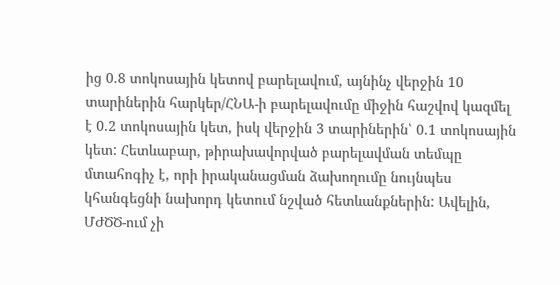ից 0.8 տոկոսային կետով բարելավում, այնինչ վերջին 10 տարիներին հարկեր/ՀՆԱ-ի բարելավումը միջին հաշվով կազմել է 0.2 տոկոսային կետ, իսկ վերջին 3 տարիներին՝ 0.1 տոկոսային կետ: Հետևաբար, թիրախավորված բարելավման տեմպը մտահոգիչ է, որի իրականացման ձախողումը նույնպես կհանգեցնի նախորդ կետում նշված հետևանքներին: Ավելին, ՄԺԾԾ-ում չի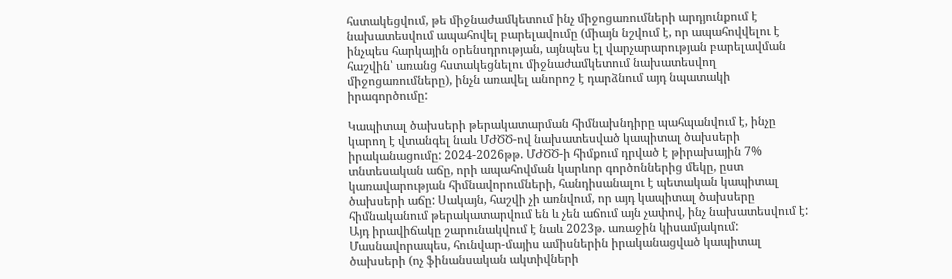հստակեցվում, թե միջնաժամկետում ինչ միջոցառումների արդյունքում է նախատեսվում ապահովել բարելավումը (միայն նշվում է, որ ապահովվելու է ինչպես հարկային օրենսդրության, այնպես էլ վարչարարության բարելավման հաշվին՝ առանց հստակեցնելու միջնաժամկետում նախատեսվող միջոցառումները), ինչն առավել անորոշ է դարձնում այդ նպատակի իրագործումը:

Կապիտալ ծախսերի թերակատարման հիմնախնդիրը պահպանվում է, ինչը կարող է վտանգել նաև ՄԺԾԾ-ով նախատեսված կապիտալ ծախսերի իրականացումը: 2024-2026թթ. ՄԺԾԾ-ի հիմքում դրված է թիրախային 7% տնտեսական աճը, որի ապահովման կարևոր գործոններից մեկը, ըստ կառավարության հիմնավորումների, հանդիսանալու է պետական կապիտալ ծախսերի աճը: Սակայն, հաշվի չի առնվում, որ այդ կապիտալ ծախսերը հիմնականում թերակատարվում են և չեն աճում այն չափով, ինչ նախատեսվում է: Այդ իրավիճակը շարունակվում է նաև 2023թ. առաջին կիսամյակում: Մասնավորապես, հունվար-մայիս ամիսներին իրականացված կապիտալ ծախսերի (ոչ ֆինանսական ակտիվների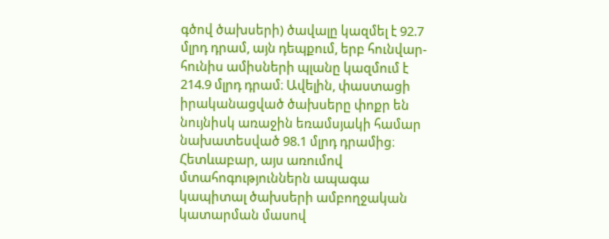գծով ծախսերի) ծավալը կազմել է 92.7 մլրդ դրամ, այն դեպքում, երբ հունվար-հունիս ամիսների պլանը կազմում է 214.9 մլրդ դրամ։ Ավելին, փաստացի իրականացված ծախսերը փոքր են նույնիսկ առաջին եռամսյակի համար նախատեսված 98.1 մլրդ դրամից։ Հետևաբար, այս առումով մտահոգություններն ապագա կապիտալ ծախսերի ամբողջական կատարման մասով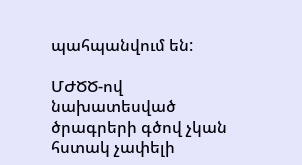պահպանվում են:

ՄԺԾԾ-ով նախատեսված ծրագրերի գծով չկան հստակ չափելի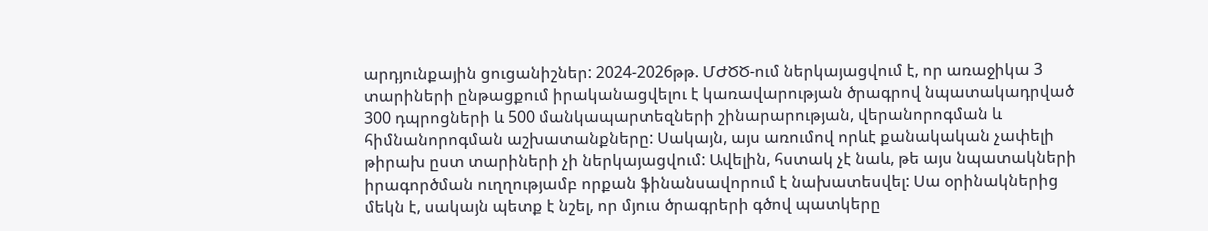արդյունքային ցուցանիշներ: 2024-2026թթ. ՄԺԾԾ-ում ներկայացվում է, որ առաջիկա 3 տարիների ընթացքում իրականացվելու է կառավարության ծրագրով նպատակադրված 300 դպրոցների և 500 մանկապարտեզների շինարարության, վերանորոգման և հիմնանորոգման աշխատանքները: Սակայն, այս առումով որևէ քանակական չափելի թիրախ ըստ տարիների չի ներկայացվում: Ավելին, հստակ չէ նաև, թե այս նպատակների իրագործման ուղղությամբ որքան ֆինանսավորում է նախատեսվել: Սա օրինակներից մեկն է, սակայն պետք է նշել, որ մյուս ծրագրերի գծով պատկերը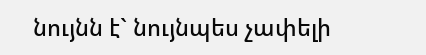նույնն է` նույնպես չափելի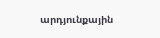արդյունքային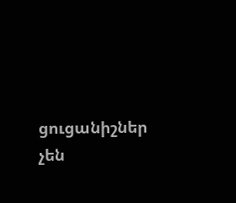ցուցանիշներ չեն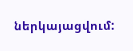ներկայացվում: